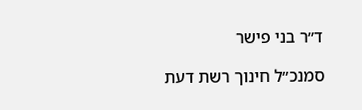ד״ר בני פישר

סמנכ״ל חינוך רשת דעת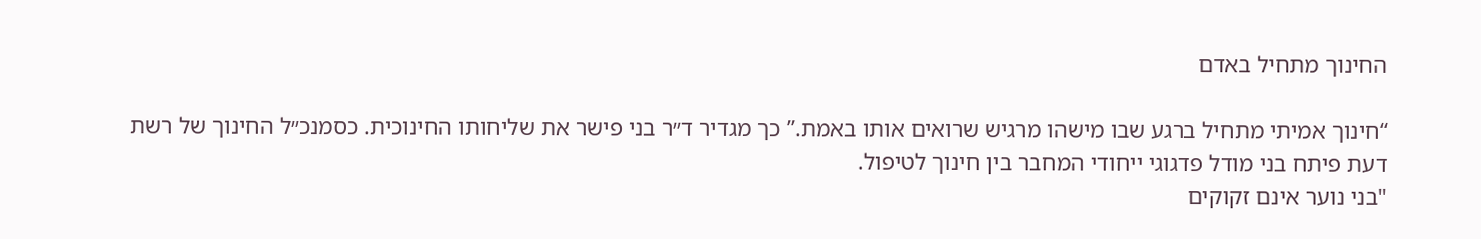החינוך מתחיל באדם

“חינוך אמיתי מתחיל ברגע שבו מישהו מרגיש שרואים אותו באמת.” כך מגדיר ד״ר בני פישר את שליחותו החינוכית. כסמנכ״ל החינוך של רשת דעת פיתח בני מודל פדגוגי ייחודי המחבר בין חינוך לטיפול.
"בני נוער אינם זקוקים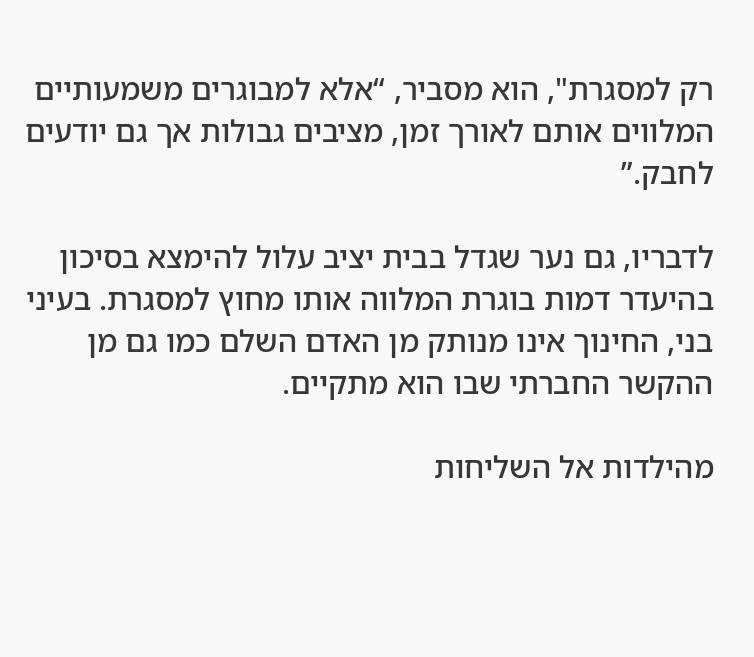רק למסגרת", הוא מסביר, “אלא למבוגרים משמעותיים המלווים אותם לאורך זמן, מציבים גבולות אך גם יודעים לחבק.”

לדבריו, גם נער שגדל בבית יציב עלול להימצא בסיכון בהיעדר דמות בוגרת המלווה אותו מחוץ למסגרת. בעיני בני, החינוך אינו מנותק מן האדם השלם כמו גם מן ההקשר החברתי שבו הוא מתקיים.

מהילדות אל השליחות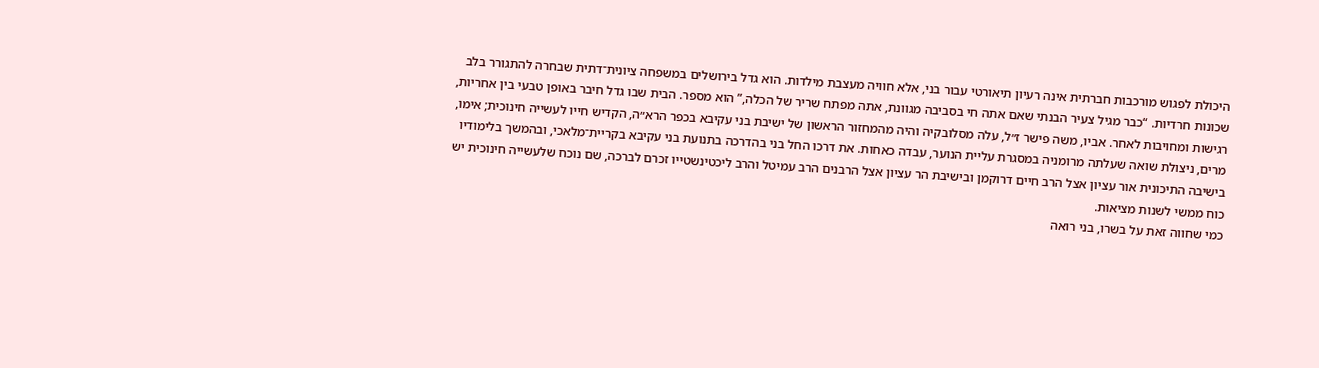היכולת לפגוש מורכבות חברתית אינה רעיון תיאורטי עבור בני, אלא חוויה מעצבת מילדות. הוא גדל בירושלים במשפחה ציונית־דתית שבחרה להתגורר בלב שכונות חרדיות. “כבר מגיל צעיר הבנתי שאם אתה חי בסביבה מגוונת, אתה מפתח שריר של הכלה,” הוא מספר. הבית שבו גדל חיבר באופן טבעי בין אחריות, רגישות ומחויבות לאחר. אביו, משה פישר ז״ל, עלה מסלובקיה והיה מהמחזור הראשון של ישיבת בני עקיבא בכפר הרא״ה, הקדיש חייו לעשייה חינוכית; אימו, מרים, ניצולת שואה שעלתה מרומניה במסגרת עליית הנוער, עבדה כאחות. את דרכו החל בני בהדרכה בתנועת בני עקיבא בקריית־מלאכי, ובהמשך בלימודיו בישיבה התיכונית אור עציון אצל הרב חיים דרוקמן ובישיבת הר עציון אצל הרבנים הרב עמיטל והרב ליכטינשטייו זכרם לברכה, שם נוכח שלעשייה חינוכית יש כוח ממשי לשנות מציאות.
כמי שחווה זאת על בשרו, בני רואה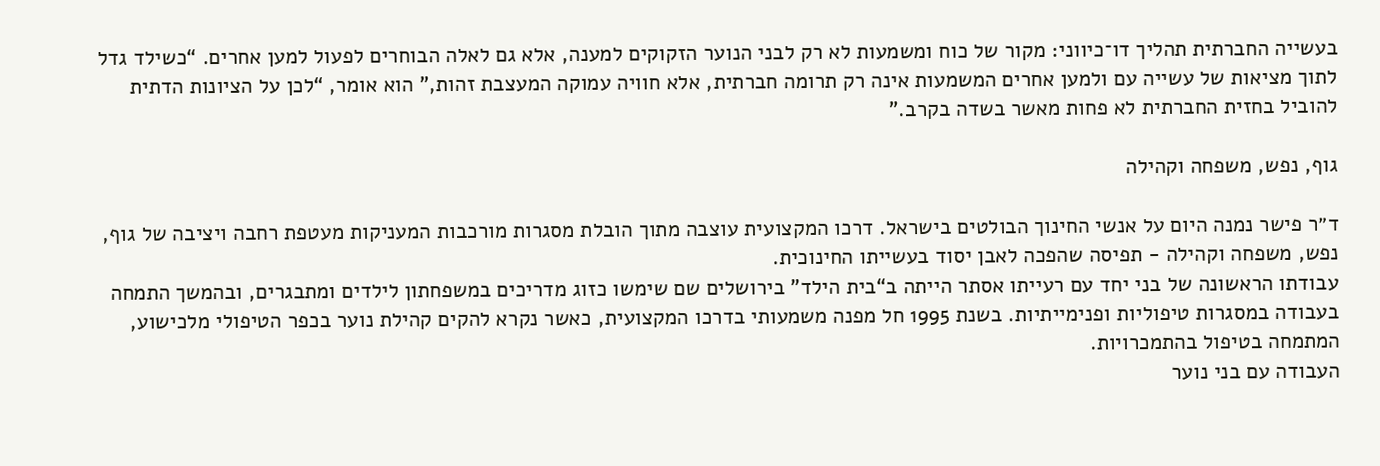בעשייה החברתית תהליך דו־כיווני: מקור של כוח ומשמעות לא רק לבני הנוער הזקוקים למענה, אלא גם לאלה הבוחרים לפעול למען אחרים. “כשילד גדל לתוך מציאות של עשייה עם ולמען אחרים המשמעות אינה רק תרומה חברתית, אלא חוויה עמוקה המעצבת זהות,” הוא אומר, “לכן על הציונות הדתית להוביל בחזית החברתית לא פחות מאשר בשדה בקרב.”

גוף, נפש, משפחה וקהילה

ד״ר פישר נמנה היום על אנשי החינוך הבולטים בישראל. דרכו המקצועית עוצבה מתוך הובלת מסגרות מורכבות המעניקות מעטפת רחבה ויציבה של גוף, נפש, משפחה וקהילה - תפיסה שהפכה לאבן יסוד בעשייתו החינוכית.
עבודתו הראשונה של בני יחד עם רעייתו אסתר הייתה ב“בית הילד” בירושלים שם שימשו כזוג מדריכים במשפחתון לילדים ומתבגרים, ובהמשך התמחה בעבודה במסגרות טיפוליות ופנימייתיות. בשנת 1995 חל מפנה משמעותי בדרכו המקצועית, כאשר נקרא להקים קהילת נוער בכפר הטיפולי מלכישוע, המתמחה בטיפול בהתמכרויות.
העבודה עם בני נוער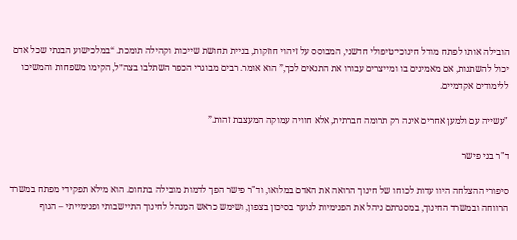הובילה אותו לפתח מודל חינוכי־טיפולי חדשני, המבוסס על זיהוי חוזקות, בניית תחושת שייכות וקהילה תומכת. “במלכישוע הבנתי שכל אדם יכול להשתנות, אם מאמינים בו ומייצרים עבורו את התנאים לכך,” הוא אומר. רבים מבוגרי הכפר השתלבו בצה״ל, הקימו משפחות והמשיכו ללימודים אקדמיים.

"עשייה עם ולמען אחרים אינה רק תרומה חברתית, אלא חוויה עמוקה המעצבת זהות.”

ד"ר בני פישר

סיפורי ההצלחה היוו עדות לכוחו של חינוך הרואה את האדם במלואו, וד"ר פישר הפך לדמות מובילה בתחום. הוא מילא תפקידי מפתח במשרד הרווחה ובמשרד החינוך, במסגרתם ניהל את הפנימיות לנוער בסיכון בצפון, ושימש כראש המִנהל לחינוך התיישבותי ופנימייתי – הגוף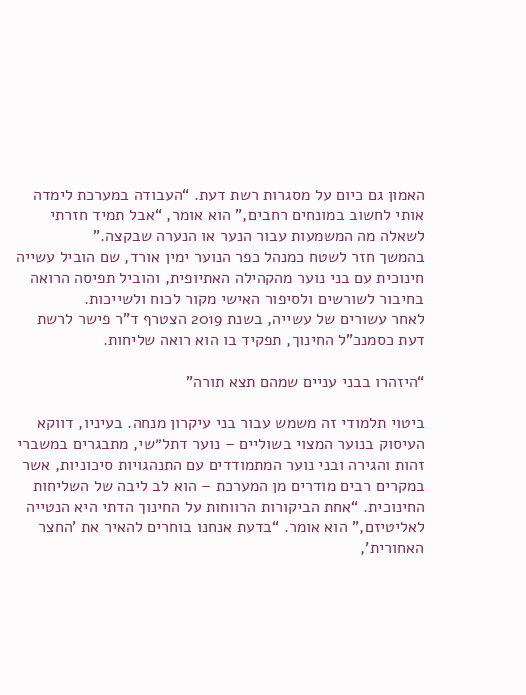האמון גם כיום על מסגרות רשת דעת. “העבודה במערכת לימדה אותי לחשוב במונחים רחבים,” הוא אומר, “אבל תמיד חזרתי לשאלה מה המשמעות עבור הנער או הנערה שבקצה.”
בהמשך חזר לשטח כמנהל כפר הנוער ימין אורד, שם הוביל עשייה חינוכית עם בני נוער מהקהילה האתיופית, והוביל תפיסה הרואה בחיבור לשורשים ולסיפור האישי מקור לכוח ולשייכות.
לאחר עשורים של עשייה, בשנת 2019 הצטרף ד"ר פישר לרשת דעת כסמנכ"ל החינוך, תפקיד בו הוא רואה שליחות.

“היזהרו בבני עניים שמהם תצא תורה”

ביטוי תלמודי זה משמש עבור בני עיקרון מנחה. בעיניו, דווקא העיסוק בנוער המצוי בשוליים – נוער דתל״שי, מתבגרים במשברי זהות והגירה ובני נוער המתמודדים עם התנהגויות סיכוניות, אשר במקרים רבים מודרים מן המערכת – הוא לב ליבה של השליחות החינוכית. “אחת הביקורות הרווחות על החינוך הדתי היא הנטייה לאליטיזם,” הוא אומר. “בדעת אנחנו בוחרים להאיר את 'החצר האחורית',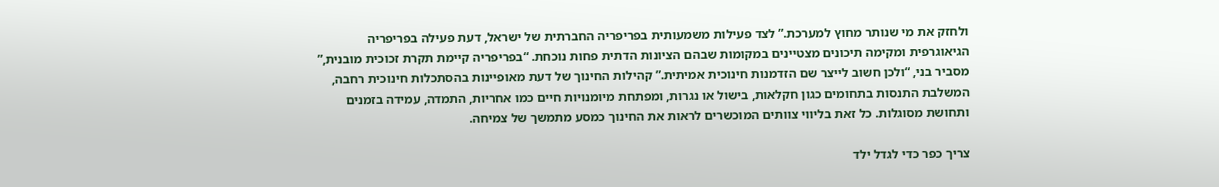ולחזק את מי שנותר מחוץ למערכת.” לצד פעילות משמעותית בפריפריה החברתית של ישראל, דעת פעילה בפריפריה הגיאוגרפית ומקימה תיכונים מצטיינים במקומות שבהם הציונות הדתית פחות נוכחת. “בפריפריה קיימת תקרת זכוכית מובנית,” מסביר בני, “ולכן חשוב לייצר שם הזדמנות חינוכית אמיתית.” קהילות החינוך של דעת מאופיינות בהסתכלות חינוכית רחבה, המשלבת התנסות בתחומים כגון חקלאות, בישול או נגרות, ומפתחת מיומנויות חיים כמו אחריות, התמדה, עמידה בזמנים ותחושת מסוגלות. כל זאת בליווי צוותים המוכשרים לראות את החינוך כמסע מתמשך של צמיחה.

צריך כפר כדי לגדל ילד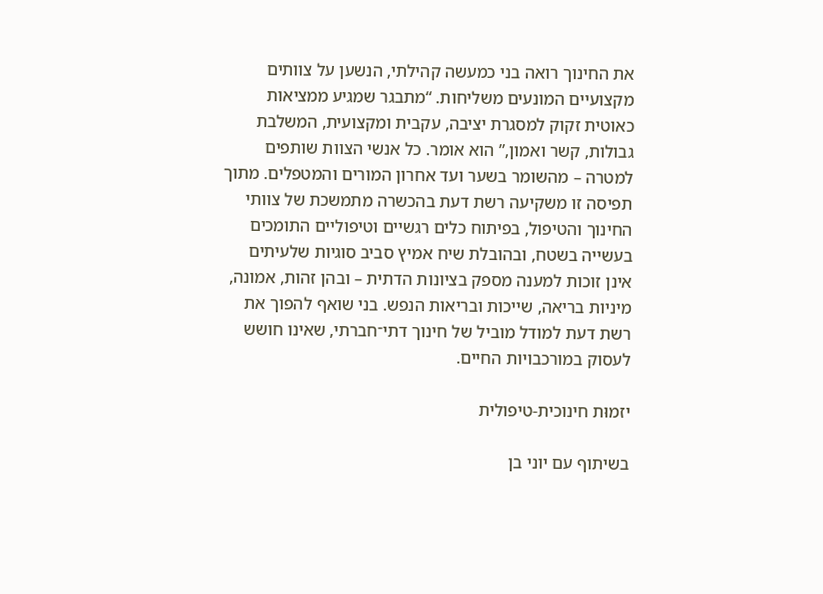את החינוך רואה בני כמעשה קהילתי, הנשען על צוותים מקצועיים המונעים משליחות. “מתבגר שמגיע ממציאות כאוטית זקוק למסגרת יציבה, עקבית ומקצועית, המשלבת גבולות, קשר ואמון,” הוא אומר. כל אנשי הצוות שותפים למטרה – מהשומר בשער ועד אחרון המורים והמטפלים. מתוך תפיסה זו משקיעה רשת דעת בהכשרה מתמשכת של צוותי החינוך והטיפול, בפיתוח כלים רגשיים וטיפוליים התומכים בעשייה בשטח, ובהובלת שיח אמיץ סביב סוגיות שלעיתים אינן זוכות למענה מספק בציונות הדתית – ובהן זהות, אמונה, מיניות בריאה, שייכות ובריאות הנפש. בני שואף להפוך את רשת דעת למודל מוביל של חינוך דתי־חברתי, שאינו חושש לעסוק במורכבויות החיים.

יזמוּת חינוכית-טיפולית

בשיתוף עם יוני בן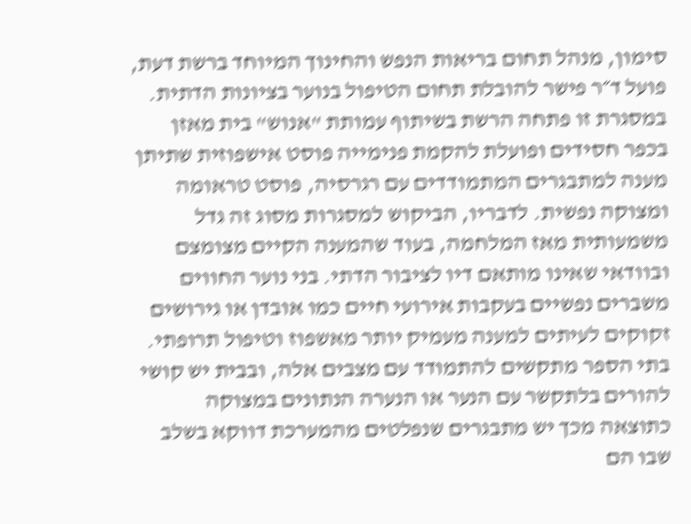סימון, מנהל תחום בריאות הנפש והחינוך המיוחד ברשת דעת, פועל ד״ר פישר להובלת תחום הטיפול בנוער בציונות הדתית. במסגרת זו פתחה הרשת בשיתוף עמותת "אנוש" בית מאזן בכפר חסידים ופועלת להקמת פנימייה פוסט אישפוזית שתיתן מענה למתבגרים המתמודדים עם רגרסיה, פוסט טראומה ומצוקה נפשית. לדבריו, הביקוש למסגרות מסוג זה גדל משמעותית מאז המלחמה, בעוד שהמענה הקיים מצומצם ובוודאי שאינו מותאם דיו לציבור הדתי. בני נוער החווים משברים נפשיים בעקבות אירועי חיים כמו אובדן או גירושים זקוקים לעיתים למענה מעמיק יותר מאשפוז וטיפול תרופתי. בתי הספר מתקשים להתמודד עם מצבים אלה, ובבית יש קושי להורים בלתקשר עם הנער או הנערה הנתונים במצוקה כתוצאה מכך יש מתבגרים שנפלטים מהמערכת דווקא בשלב שבו הם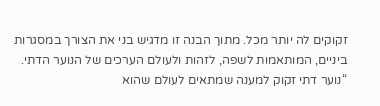זקוקים לה יותר מכל. מתוך הבנה זו מדגיש בני את הצורך במסגרות ביניים, המותאמות לשפה, לזהות ולעולם הערכים של הנוער הדתי. “נוער דתי זקוק למענה שמתאים לעולם שהוא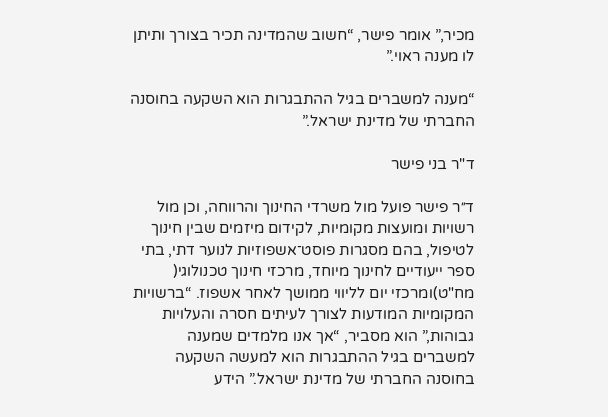מכיר,” אומר פישר, “חשוב שהמדינה תכיר בצורך ותיתן לו מענה ראוי.”

“מענה למשברים בגיל ההתבגרות הוא השקעה בחוסנה החברתי של מדינת ישראל.”

ד"ר בני פישר

ד״ר פישר פועל מול משרדי החינוך והרווחה, וכן מול רשויות ומועצות מקומיות, לקידום מיזמים שבין חינוך לטיפול, בהם מסגרות פוסט־אשפוזיות לנוער דתי, בתי ספר ייעודיים לחינוך מיוחד, מרכזי חינוך טכנולוגי( מח"ט)ומרכזי יום לליווי ממושך לאחר אשפוז. “ברשויות המקומיות המודעות לצורך לעיתים חסרה והעלויות גבוהות,” הוא מסביר, “אך אנו מלמדים שמענה למשברים בגיל ההתבגרות הוא למעשה השקעה בחוסנה החברתי של מדינת ישראל.” הידע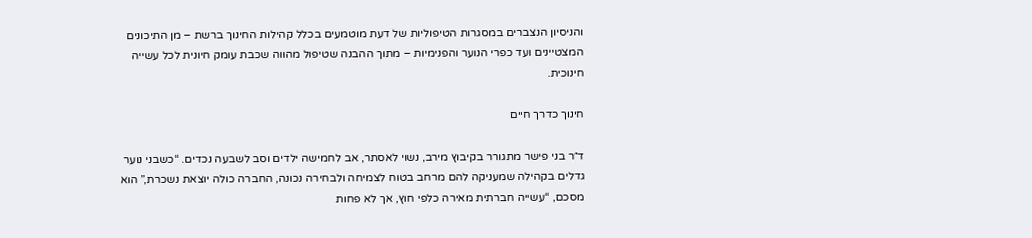והניסיון הנצברים במסגרות הטיפוליות של דעת מוטמעים בכלל קהילות החינוך ברשת – מן התיכונים המצטיינים ועד כפרי הנוער והפנימיות – מתוך ההבנה שטיפול מהווה שכבת עומק חיונית לכל עשייה חינוכית.

חינוך כדרך חיים

ד״ר בני פישר מתגורר בקיבוץ מירב, נשוי לאסתר, אב לחמישה ילדים וסב לשבעה נכדים. “כשבני נוער גדלים בקהילה שמעניקה להם מרחב בטוח לצמיחה ולבחירה נכונה, החברה כולה יוצאת נשכרת,” הוא מסכם, “עשייה חברתית מאירה כלפי חוץ, אך לא פחות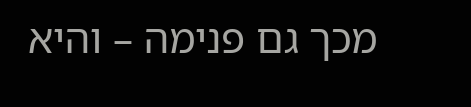מכך גם פנימה – והיא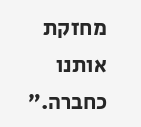מחזקת אותנו כחברה.”